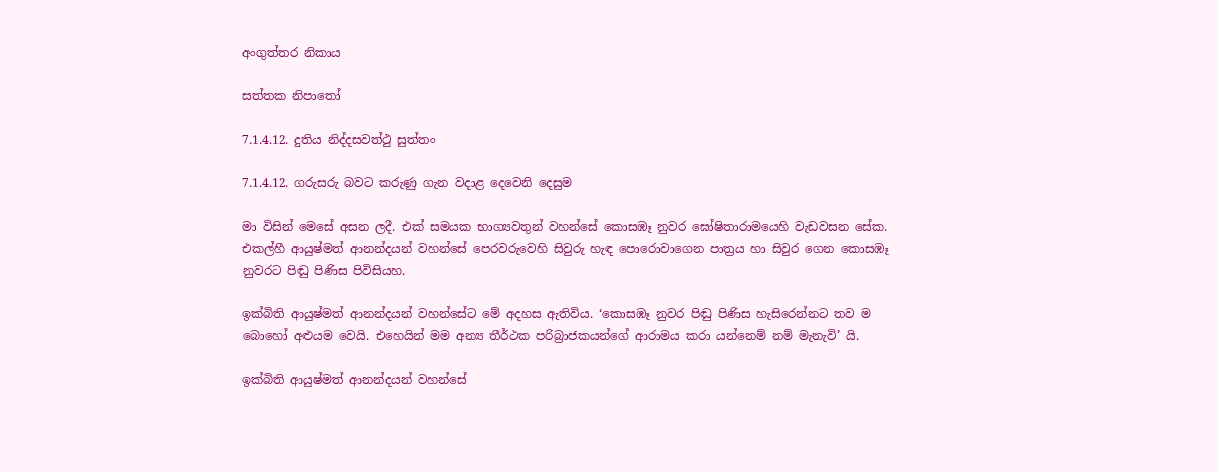අංගුත්තර නිකාය

සත්තක නිපාතෝ

7.1.4.12. දුතිය නිද්දසවත්ථු සුත්තං

7.1.4.12. ගරුසරු බවට කරුණු ගැන වදාළ දෙවෙනි දෙසුම

මා විසින් මෙසේ අසන ලදී. එක් සමයක භාග්‍යවතුන් වහන්සේ කොසඹෑ නුවර ඝෝෂිතාරාමයෙහි වැඩවසන සේක. එකල්හී ආයුෂ්මත් ආනන්දයන් වහන්සේ පෙරවරුවෙහි සිවුරු හැඳ පොරොවාගෙන පාත්‍රය හා සිවුර ගෙන කොසඹෑ නුවරට පිඬු පිණිස පිවිසියහ.

ඉක්බිති ආයුෂ්මත් ආනන්දයන් වහන්සේට මේ අදහස ඇතිවිය. ‘කොසඹෑ නුවර පිඬු පිණිස හැසිරෙන්නට තව ම බොහෝ අළුයම වෙයි. එහෙයින් මම අන්‍ය තීර්ථක පරිබ්‍රාජකයන්ගේ ආරාමය කරා යන්නෙම් නම් මැනැවි’ යි.

ඉක්බිති ආයුෂ්මත් ආනන්දයන් වහන්සේ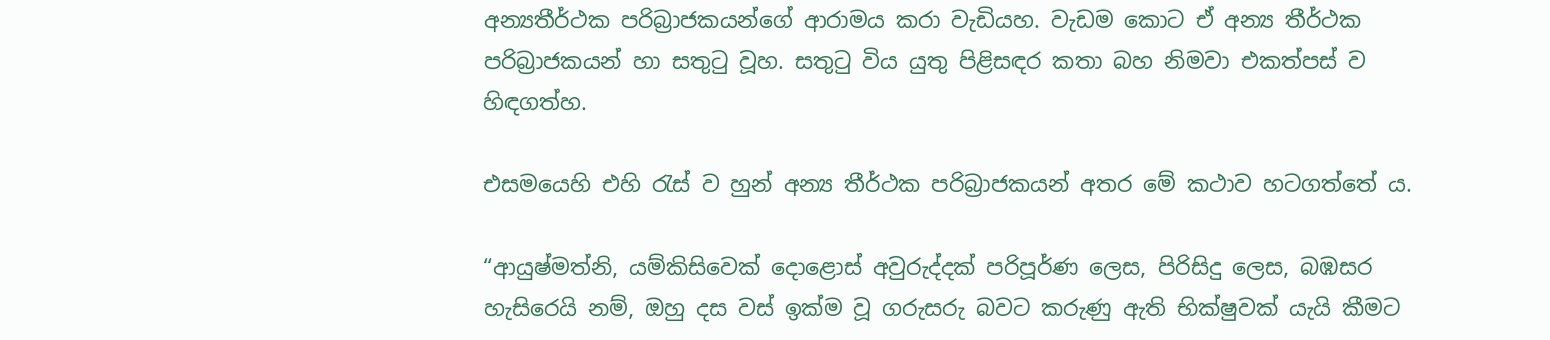අන්‍යතීර්ථක පරිබ්‍රාජකයන්ගේ ආරාමය කරා වැඩියහ. වැඩම කොට ඒ අන්‍ය තීර්ථක පරිබ්‍රාජකයන් හා සතුටු වූහ. සතුටු විය යුතු පිළිසඳර කතා බහ නිමවා එකත්පස් ව හිඳගත්හ.

එසමයෙහි එහි රැස් ව හුන් අන්‍ය තීර්ථක පරිබ්‍රාජකයන් අතර මේ කථාව හටගත්තේ ය.

“ආයුෂ්මත්නි, යම්කිසිවෙක් දොළොස් අවුරුද්දක් පරිපූර්ණ ලෙස, පිරිසිදු ලෙස, බඹසර හැසිරෙයි නම්, ඔහු දස වස් ඉක්ම වූ ගරුසරු බවට කරුණු ඇති භික්ෂුවක් යැයි කීමට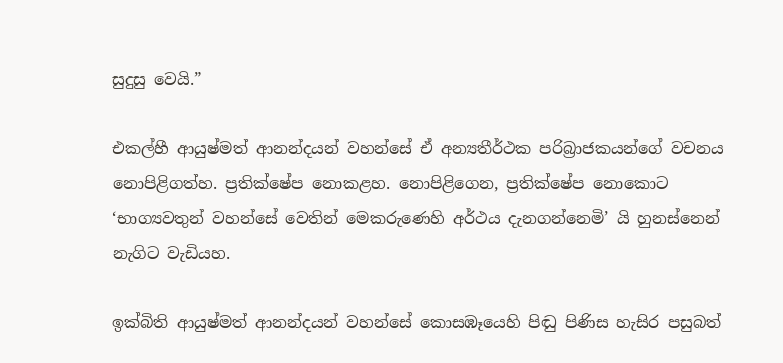සුදුසු වෙයි.”

එකල්හී ආයුෂ්මත් ආනන්දයන් වහන්සේ ඒ අන්‍යතීර්ථක පරිබ්‍රාජකයන්ගේ වචනය නොපිළිගත්හ. ප්‍රතික්ෂේප නොකළහ. නොපිළිගෙන, ප්‍රතික්ෂේප නොකොට ‘භාග්‍යවතුන් වහන්සේ වෙතින් මෙකරුණෙහි අර්ථය දැනගන්නෙමි’ යි හුනස්නෙන් නැගිට වැඩියහ.

ඉක්බිති ආයුෂ්මත් ආනන්දයන් වහන්සේ කොසඹෑයෙහි පිඬු පිණිස හැසිර පසුබත්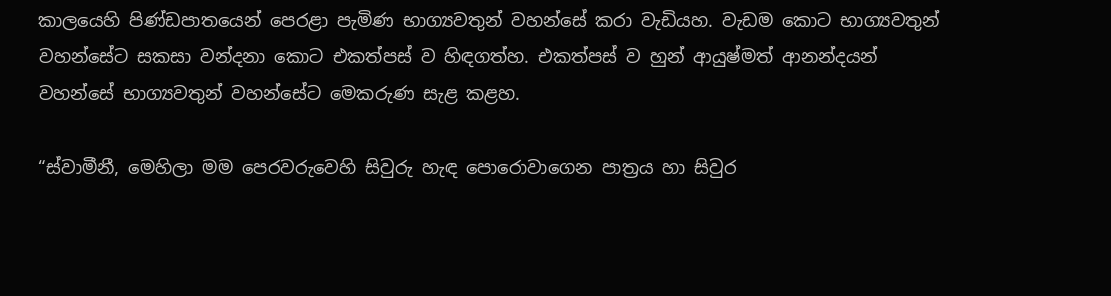කාලයෙහි පිණ්ඩපාතයෙන් පෙරළා පැමිණ භාග්‍යවතුන් වහන්සේ කරා වැඩියහ. වැඩම කොට භාග්‍යවතුන් වහන්සේට සකසා වන්දනා කොට එකත්පස් ව හිඳගත්හ. එකත්පස් ව හුන් ආයුෂ්මත් ආනන්දයන් වහන්සේ භාග්‍යවතුන් වහන්සේට මෙකරුණ සැළ කළහ.

“ස්වාමීනී, මෙහිලා මම පෙරවරුවෙහි සිවුරු හැඳ පොරොවාගෙන පාත්‍රය හා සිවුර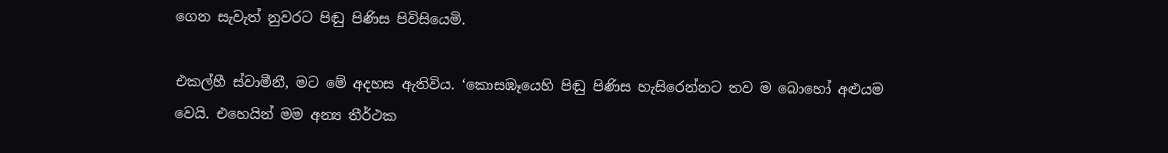ගෙන සැවැත් නුවරට පිඬු පිණිස පිවිසියෙමි.

එකල්හී ස්වාමීනී, මට මේ අදහස ඇතිවිය. ‘කොසඹෑයෙහි පිඬු පිණිස හැසිරෙන්නට තව ම බොහෝ අළුයම වෙයි. එහෙයින් මම අන්‍ය තීර්ථක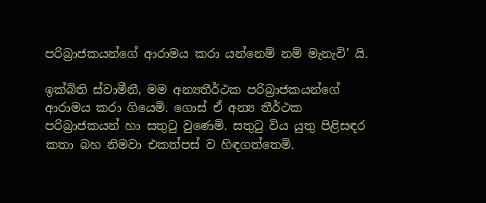පරිබ්‍රාජකයන්ගේ ආරාමය කරා යන්නෙම් නම් මැනැවි’ යි.

ඉක්බිති ස්වාමීනී, මම අන්‍යතීර්ථක පරිබ්‍රාජකයන්ගේ ආරාමය කරා ගියෙමි. ගොස් ඒ අන්‍ය තීර්ථක පරිබ්‍රාජකයන් හා සතුටු වුණෙමි. සතුටු විය යුතු පිළිසඳර කතා බහ නිමවා එකත්පස් ව හිඳගත්තෙමි.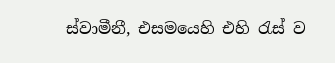ස්වාමීනී, එසමයෙහි එහි රැස් ව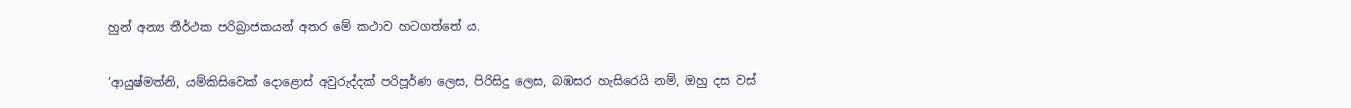හුන් අන්‍ය තීර්ථක පරිබ්‍රාජකයන් අතර මේ කථාව හටගත්තේ ය.

‘ආයුෂ්මත්නි, යම්කිසිවෙක් දොළොස් අවුරුද්දක් පරිපූර්ණ ලෙස, පිරිසිදු ලෙස, බඹසර හැසිරෙයි නම්, ඔහු දස වස්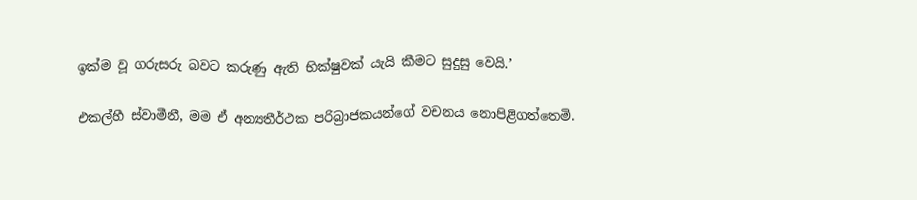ඉක්ම වූ ගරුසරු බවට කරුණු ඇති භික්ෂුවක් යැයි කීමට සුදුසු වෙයි.’

එකල්හී ස්වාමීනී, මම ඒ අන්‍යතීර්ථක පරිබ්‍රාජකයන්ගේ වචනය නොපිළිගත්තෙමි.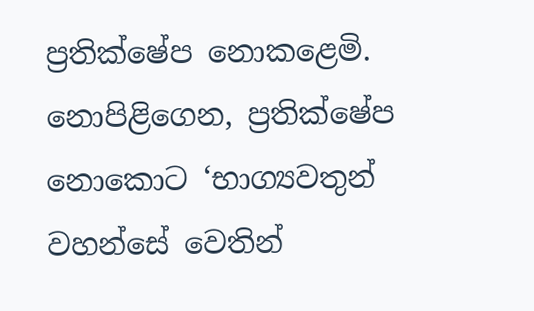ප්‍රතික්ෂේප නොකළෙමි. නොපිළිගෙන, ප්‍රතික්ෂේප නොකොට ‘භාග්‍යවතුන් වහන්සේ වෙතින්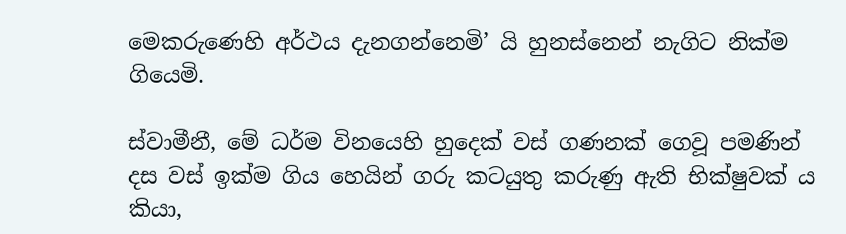මෙකරුණෙහි අර්ථය දැනගන්නෙමි’ යි හුනස්නෙන් නැගිට නික්ම ගියෙමි.

ස්වාමීනී, මේ ධර්ම විනයෙහි හුදෙක් වස් ගණනක් ගෙවූ පමණින් දස වස් ඉක්ම ගිය හෙයින් ගරු කටයුතු කරුණු ඇති භික්ෂුවක් ය කියා,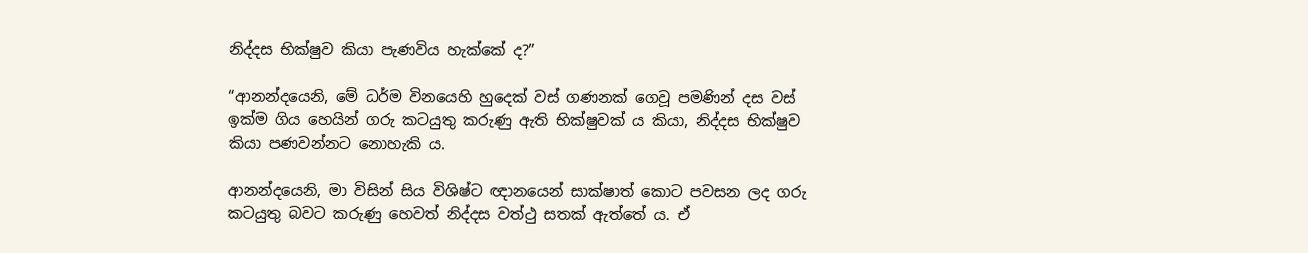නිද්දස භික්ෂුව කියා පැණවිය හැක්කේ ද?”

“ආනන්දයෙනි, මේ ධර්ම විනයෙහි හුදෙක් වස් ගණනක් ගෙවූ පමණින් දස වස් ඉක්ම ගිය හෙයින් ගරු කටයුතු කරුණු ඇති භික්ෂුවක් ය කියා, නිද්දස භික්ෂුව කියා පණවන්නට නොහැකි ය.

ආනන්දයෙනි, මා විසින් සිය විශිෂ්ට ඥානයෙන් සාක්ෂාත් කොට පවසන ලද ගරු කටයුතු බවට කරුණු හෙවත් නිද්දස වත්ථු සතක් ඇත්තේ ය. ඒ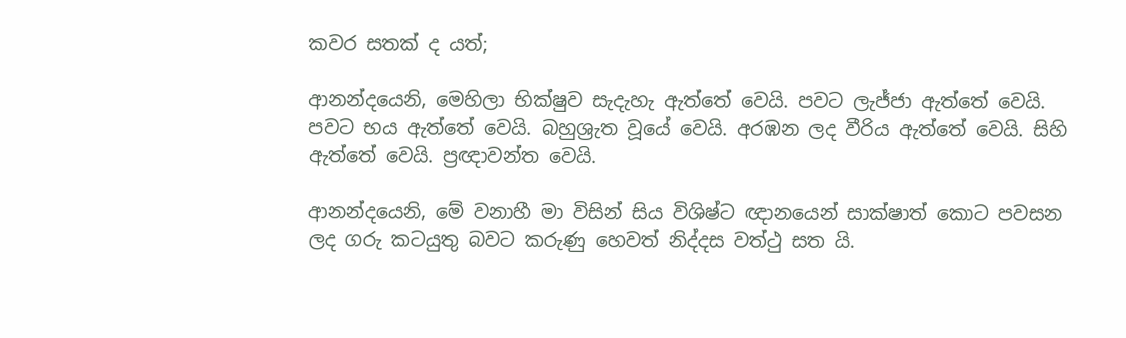කවර සතක් ද යත්;

ආනන්දයෙනි, මෙහිලා භික්ෂුව සැදැහැ ඇත්තේ වෙයි. පවට ලැජ්ජා ඇත්තේ වෙයි. පවට භය ඇත්තේ වෙයි. බහුශ්‍රැත වූයේ වෙයි. අරඹන ලද වීරිය ඇත්තේ වෙයි. සිහි ඇත්තේ වෙයි. ප්‍රඥාවන්ත වෙයි.

ආනන්දයෙනි, මේ වනාහී මා විසින් සිය විශිෂ්ට ඥානයෙන් සාක්ෂාත් කොට පවසන ලද ගරු කටයුතු බවට කරුණු හෙවත් නිද්දස වත්ථු සත යි.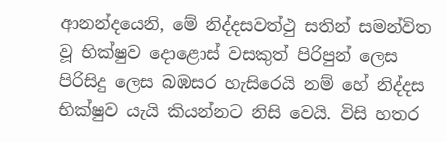ආනන්දයෙනි, මේ නිද්දසවත්ථු සතින් සමන්විත වූ භික්ෂුව දොළොස් වසකුත් පිරිපුන් ලෙස පිරිසිදු ලෙස බඹසර හැසිරෙයි නම් හේ නිද්දස භික්ෂුව යැයි කියන්නට නිසි වෙයි. විසි හතර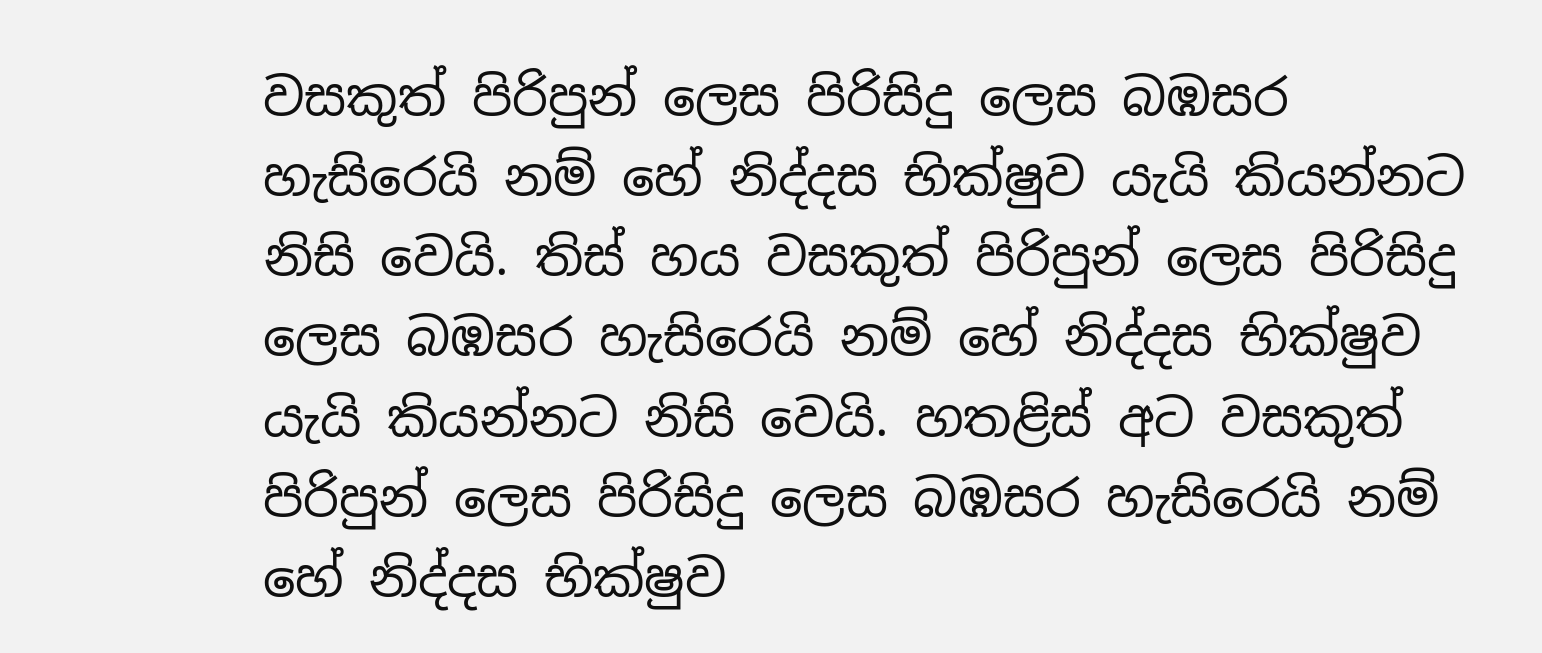වසකුත් පිරිපුන් ලෙස පිරිසිදු ලෙස බඹසර හැසිරෙයි නම් හේ නිද්දස භික්ෂුව යැයි කියන්නට නිසි වෙයි. තිස් හය වසකුත් පිරිපුන් ලෙස පිරිසිදු ලෙස බඹසර හැසිරෙයි නම් හේ නිද්දස භික්ෂුව යැයි කියන්නට නිසි වෙයි. හතළිස් අට වසකුත් පිරිපුන් ලෙස පිරිසිදු ලෙස බඹසර හැසිරෙයි නම් හේ නිද්දස භික්ෂුව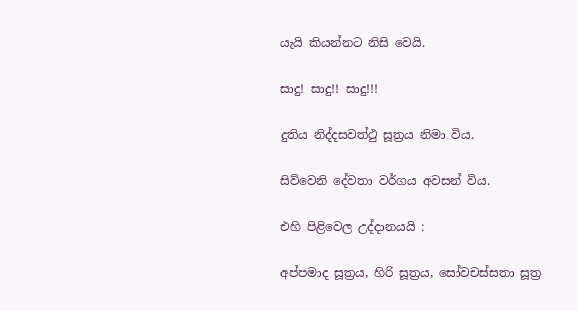යැයි කියන්නට නිසි වෙයි.

සාදු! සාදු!! සාදු!!!

දුතිය නිද්දසවත්ථු සූත්‍රය නිමා විය.

සිව්වෙනි දේවතා වර්ගය අවසන් විය.

එහි පිළිවෙල උද්දානයයි :

අප්පමාද සූත්‍රය, හිරි සූත්‍රය, සෝවචස්සතා සූත්‍ර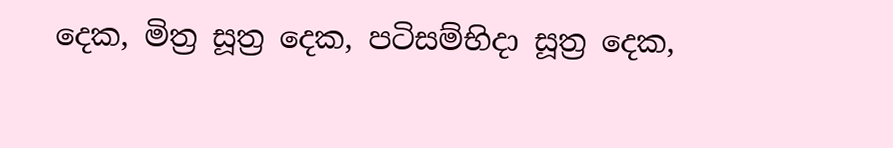දෙක, මිත්‍ර සූත්‍ර දෙක, පටිසම්භිදා සූත්‍ර දෙක,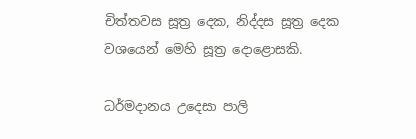චිත්තවස සූත්‍ර දෙක, නිද්දස සූත්‍ර දෙක වශයෙන් මෙහි සූත්‍ර දොළොසකි.

ධර්මදානය උදෙසා පාලි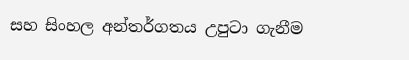සහ සිංහල අන්තර්ගතය උපුටා ගැනීම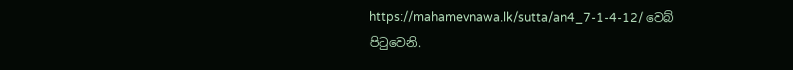https://mahamevnawa.lk/sutta/an4_7-1-4-12/ වෙබ් පිටුවෙනි.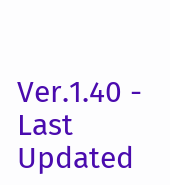Ver.1.40 - Last Updated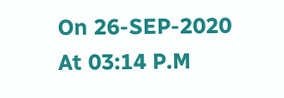On 26-SEP-2020 At 03:14 P.M